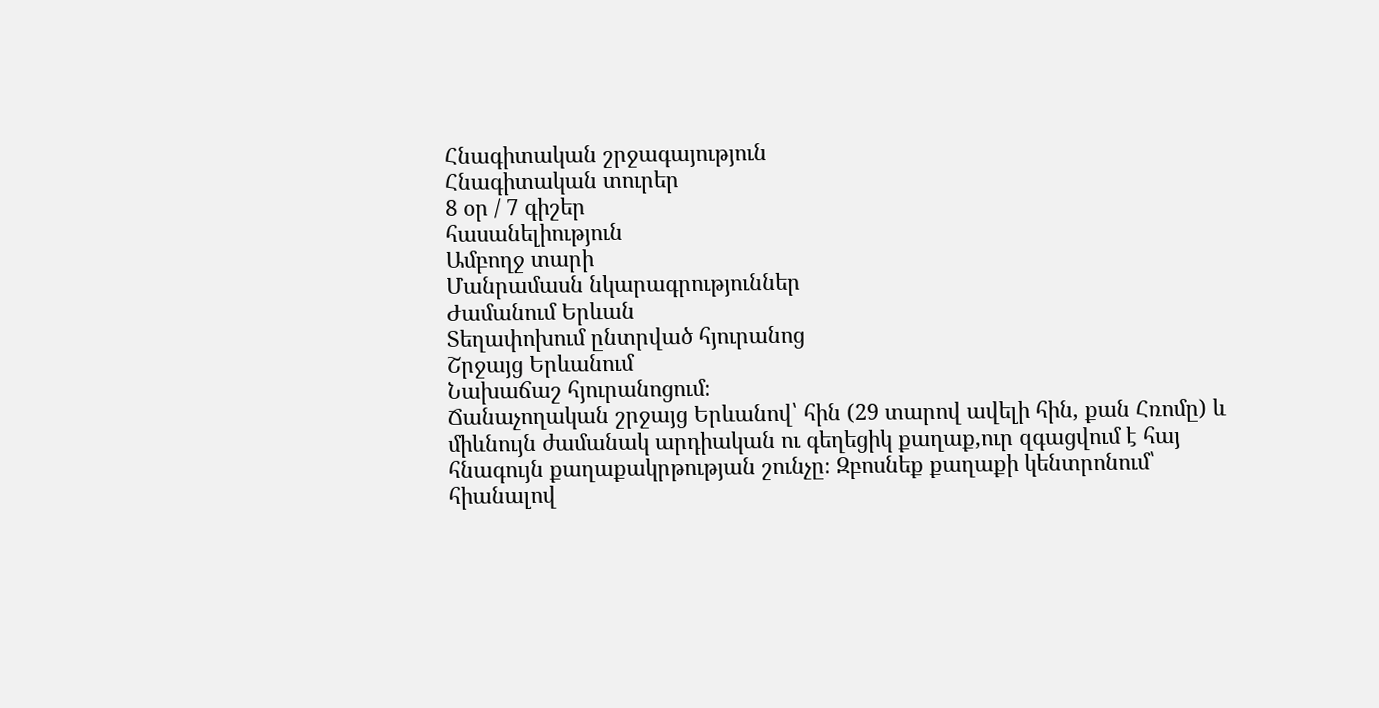Հնագիտական շրջագայություն
Հնագիտական տուրեր
8 օր / 7 գիշեր
հասանելիություն
Ամբողջ տարի
Մանրամասն նկարագրություններ
Ժամանում Երևան
Տեղափոխում ընտրված հյուրանոց
Շրջայց Երևանում
Նախաճաշ հյուրանոցում։
Ճանաչողական շրջայց Երևանով՝ հին (29 տարով ավելի հին, քան Հռոմը) և միևնույն ժամանակ արդիական ու գեղեցիկ քաղաք,ուր զգացվում է հայ հնագույն քաղաքակրթության շունչը։ Զբոսնեք քաղաքի կենտրոնում՝ հիանալով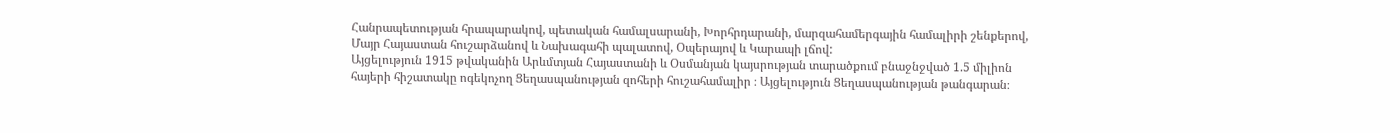Հանրապետության հրապարակով, պետական համալսարանի, Խորհրդարանի, մարզահամերգային համալիրի շենքերով, Մայր Հայաստան հուշարձանով և Նախագահի պալատով, Օպերայով և Կարապի լճով:
Այցելություն 1915 թվականին Արևմտյան Հայաստանի և Օսմանյան կայսրության տարածքում բնաջնջված 1.5 միլիոն հայերի հիշատակը ոգեկոչող Ցեղասպանության զոհերի հուշահամալիր ։ Այցելություն Ցեղասպանության թանգարան։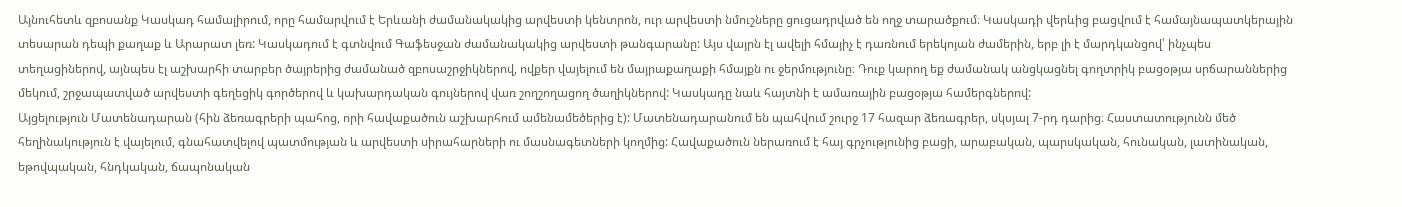Այնուհետև զբոսանք Կասկադ համալիրում, որը համարվում է Երևանի ժամանակակից արվեստի կենտրոն, ուր արվեստի նմուշները ցուցադրված են ողջ տարածքում։ Կասկադի վերևից բացվում է համայնապատկերային տեսարան դեպի քաղաք և Արարատ լեռ: Կասկադում է գտնվում Գաֆեսջան ժամանակակից արվեստի թանգարանը: Այս վայրն էլ ավելի հմայիչ է դառնում երեկոյան ժամերին, երբ լի է մարդկանցով՝ ինչպես տեղացիներով, այնպես էլ աշխարհի տարբեր ծայրերից ժամանած զբոսաշրջիկներով, ովքեր վայելում են մայրաքաղաքի հմայքն ու ջերմությունը։ Դուք կարող եք ժամանակ անցկացնել գողտրիկ բացօթյա սրճարաններից մեկում, շրջապատված արվեստի գեղեցիկ գործերով և կախարդական գույներով վառ շողշողացող ծաղիկներով: Կասկադը նաև հայտնի է ամառային բացօթյա համերգներով:
Այցելություն Մատենադարան (հին ձեռագրերի պահոց, որի հավաքածուն աշխարհում ամենամեծերից է): Մատենադարանում են պահվում շուրջ 17 հազար ձեռագրեր, սկսյալ 7-րդ դարից։ Հաստատությունն մեծ հեղինակություն է վայելում, գնահատվելով պատմության և արվեստի սիրահարների ու մասնագետների կողմից: Հավաքածուն ներառում է հայ գրչությունից բացի, արաբական, պարսկական, հունական, լատինական, եթովպական, հնդկական, ճապոնական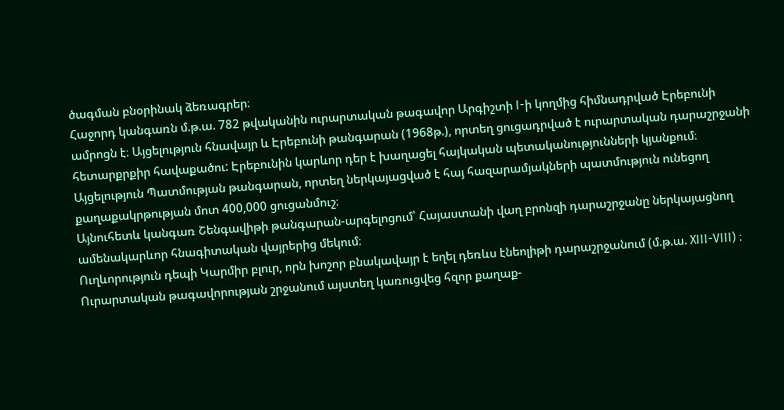ծագման բնօրինակ ձեռագրեր։
Հաջորդ կանգառն մ.թ.ա. 782 թվականին ուրարտական թագավոր Արգիշտի I-ի կողմից հիմնադրված Էրեբունի ամրոցն է։ Այցելություն հնավայր և Էրեբունի թանգարան (1968թ.), որտեղ ցուցադրված է ուրարտական դարաշրջանի հետարքրքիր հավաքածու: Էրեբունին կարևոր դեր է խաղացել հայկական պետականությունների կյանքում։
Այցելություն Պատմության թանգարան, որտեղ ներկայացված է հայ հազարամյակների պատմություն ունեցող քաղաքակրթության մոտ 400,000 ցուցանմուշ։
Այնուհետև կանգառ Շենգավիթի թանգարան-արգելոցում՝ Հայաստանի վաղ բրոնզի դարաշրջանը ներկայացնող ամենակարևոր հնագիտական վայրերից մեկում։
Ուղևորություն դեպի Կարմիր բլուր, որն խոշոր բնակավայր է եղել դեռևս էնեոլիթի դարաշրջանում (մ.թ.ա. XIII-VIII) ։ Ուրարտական թագավորության շրջանում այստեղ կառուցվեց հզոր քաղաք-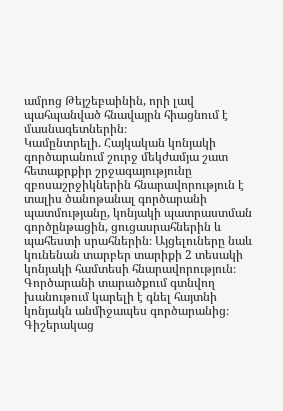ամրոց Թեյշեբաինին, որի լավ պահպանված հնավայրն հիացնում է մասնագետներին։
Կամընտրելի. Հայկական կոնյակի գործարանում շուրջ մեկժամյա շատ հետաքրքիր շրջագայությունը զբոսաշրջիկներին հնարավորություն է տալիս ծանոթանալ գործարանի պատմությանը, կոնյակի պատրաստման գործընթացին, ցուցասրահներին և պահեստի սրահներին։ Այցելուները նաև կունենան տարբեր տարիքի 2 տեսակի կոնյակի համտեսի հնարավորություն։ Գործարանի տարածքում գտնվող խանութում կարելի է գնել հայտնի կոնյակն անմիջապես գործարանից։
Գիշերակաց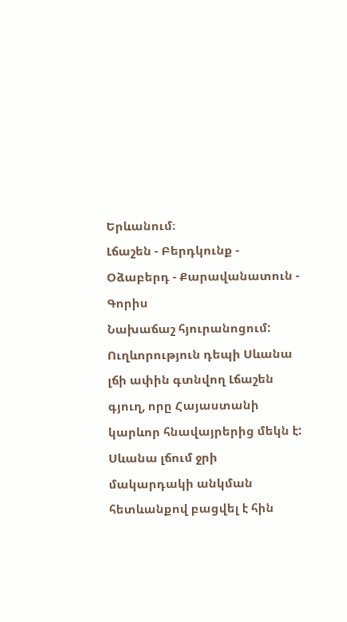Երևանում։
Լճաշեն - Բերդկունք - Օձաբերդ - Քարավանատուն - Գորիս
Նախաճաշ հյուրանոցում:
Ուղևորություն դեպի Սևանա լճի ափին գտնվող Լճաշեն գյուղ, որը Հայաստանի կարևոր հնավայրերից մեկն է: Սևանա լճում ջրի մակարդակի անկման հետևանքով բացվել է հին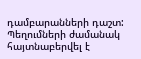դամբարանների դաշտ: Պեղումների ժամանակ հայտնաբերվել է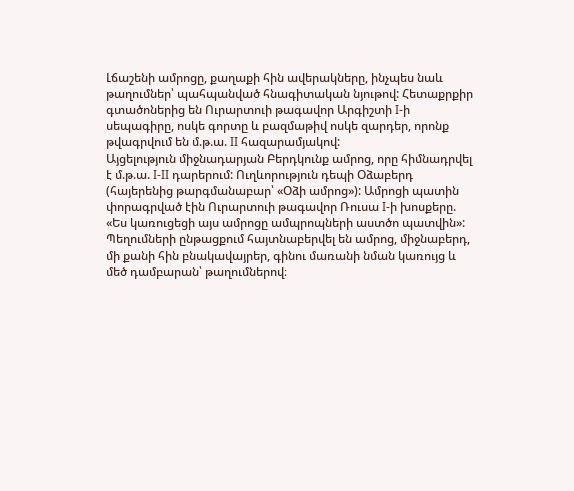Լճաշենի ամրոցը, քաղաքի հին ավերակները, ինչպես նաև թաղումներ՝ պահպանված հնագիտական նյութով: Հետաքրքիր գտածոներից են Ուրարտուի թագավոր Արգիշտի I-ի սեպագիրը, ոսկե գորտը և բազմաթիվ ոսկե զարդեր, որոնք թվագրվում են մ.թ.ա. II հազարամյակով:
Այցելություն միջնադարյան Բերդկունք ամրոց, որը հիմնադրվել է մ.թ.ա. I-II դարերում: Ուղևորություն դեպի Օձաբերդ (հայերենից թարգմանաբար՝ «Օձի ամրոց»): Ամրոցի պատին փորագրված էին Ուրարտուի թագավոր Ռուսա I-ի խոսքերը. «Ես կառուցեցի այս ամրոցը ամպրոպների աստծո պատվին»: Պեղումների ընթացքում հայտնաբերվել են ամրոց, միջնաբերդ, մի քանի հին բնակավայրեր, գինու մառանի նման կառույց և մեծ դամբարան՝ թաղումներով։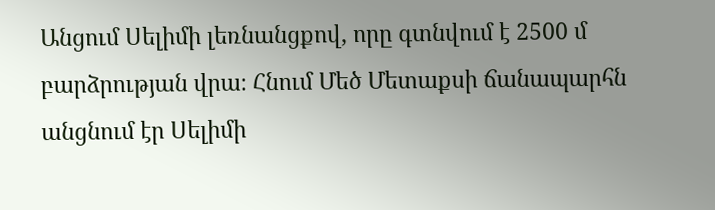Անցում Սելիմի լեռնանցքով, որը գտնվում է 2500 մ բարձրության վրա։ Հնում Մեծ Մետաքսի ճանապարհն անցնում էր Սելիմի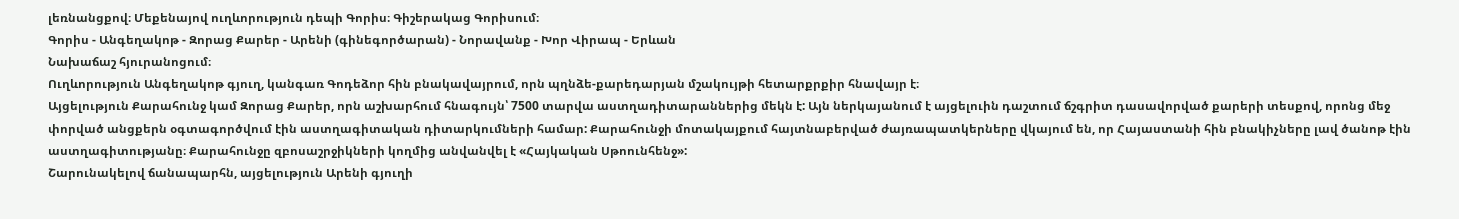լեռնանցքով։ Մեքենայով ուղևորություն դեպի Գորիս։ Գիշերակաց Գորիսում։
Գորիս - Անգեղակոթ - Զորաց Քարեր - Արենի (գինեգործարան) - Նորավանք - Խոր Վիրապ - Երևան
Նախաճաշ հյուրանոցում։
Ուղևորություն Անգեղակոթ գյուղ, կանգառ Գոդեձոր հին բնակավայրում, որն պղնձե-քարեդարյան մշակույթի հետարքրքիր հնավայր է։
Այցելություն Քարահունջ կամ Զորաց Քարեր, որն աշխարհում հնագույն՝ 7500 տարվա աստղադիտարաններից մեկն է: Այն ներկայանում է այցելուին դաշտում ճշգրիտ դասավորված քարերի տեսքով, որոնց մեջ փորված անցքերն օգտագործվում էին աստղագիտական դիտարկումների համար: Քարահունջի մոտակայքում հայտնաբերված ժայռապատկերները վկայում են, որ Հայաստանի հին բնակիչները լավ ծանոթ էին աստղագիտությանը։ Քարահունջը զբոսաշրջիկների կողմից անվանվել է «Հայկական Սթոունհենջ»:
Շարունակելով ճանապարհն, այցելություն Արենի գյուղի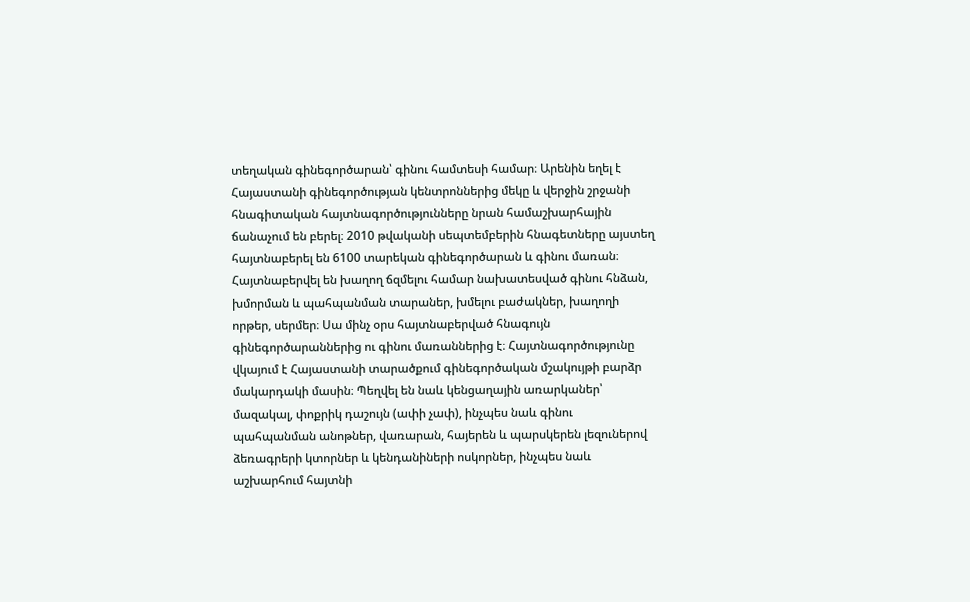տեղական գինեգործարան՝ գինու համտեսի համար։ Արենին եղել է Հայաստանի գինեգործության կենտրոններից մեկը և վերջին շրջանի հնագիտական հայտնագործությունները նրան համաշխարհային ճանաչում են բերել։ 2010 թվականի սեպտեմբերին հնագետները այստեղ հայտնաբերել են 6100 տարեկան գինեգործարան և գինու մառան։ Հայտնաբերվել են խաղող ճզմելու համար նախատեսված գինու հնձան, խմորման և պահպանման տարաներ, խմելու բաժակներ, խաղողի որթեր, սերմեր։ Սա մինչ օրս հայտնաբերված հնագույն գինեգործարաններից ու գինու մառաններից է։ Հայտնագործությունը վկայում է Հայաստանի տարածքում գինեգործական մշակույթի բարձր մակարդակի մասին։ Պեղվել են նաև կենցաղային առարկաներ՝ մազակալ, փոքրիկ դաշույն (ափի չափ), ինչպես նաև գինու պահպանման անոթներ, վառարան, հայերեն և պարսկերեն լեզուներով ձեռագրերի կտորներ և կենդանիների ոսկորներ, ինչպես նաև աշխարհում հայտնի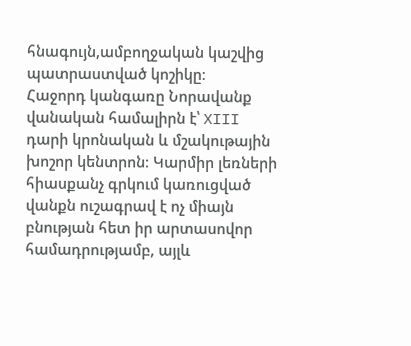հնագույն,ամբողջական կաշվից պատրաստված կոշիկը։
Հաջորդ կանգառը Նորավանք վանական համալիրն է՝ XIII դարի կրոնական և մշակութային խոշոր կենտրոն։ Կարմիր լեռների հիասքանչ գրկում կառուցված վանքն ուշագրավ է ոչ միայն բնության հետ իր արտասովոր համադրությամբ, այլև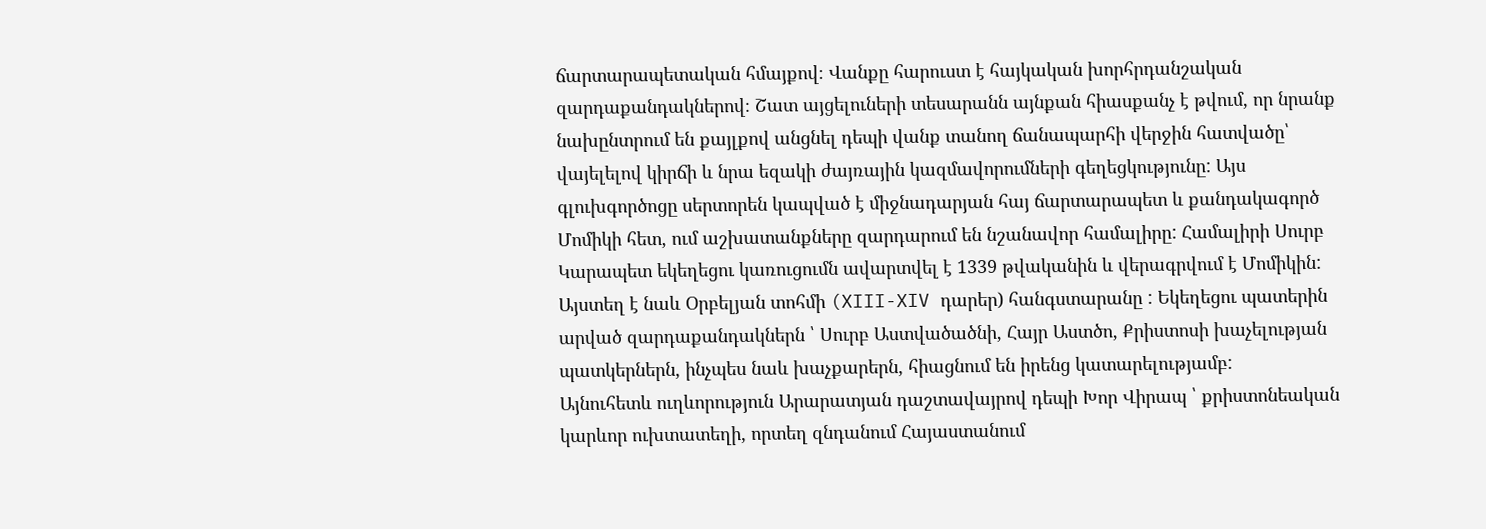ճարտարապետական հմայքով։ Վանքը հարուստ է հայկական խորհրդանշական զարդաքանդակներով։ Շատ այցելուների տեսարանն այնքան հիասքանչ է թվում, որ նրանք նախընտրում են քայլքով անցնել դեպի վանք տանող ճանապարհի վերջին հատվածը՝ վայելելով կիրճի և նրա եզակի ժայռային կազմավորումների գեղեցկությունը: Այս գլուխգործոցը սերտորեն կապված է միջնադարյան հայ ճարտարապետ և քանդակագործ Մոմիկի հետ, ում աշխատանքները զարդարում են նշանավոր համալիրը: Համալիրի Սուրբ Կարապետ եկեղեցու կառուցումն ավարտվել է 1339 թվականին և վերագրվում է Մոմիկին: Այստեղ է նաև Օրբելյան տոհմի (XIII-XIV դարեր) հանգստարանը : Եկեղեցու պատերին արված զարդաքանդակներն ՝ Սուրբ Աստվածածնի, Հայր Աստծո, Քրիստոսի խաչելության պատկերներն, ինչպես նաև խաչքարերն, հիացնում են իրենց կատարելությամբ:
Այնուհետև ուղևորություն Արարատյան դաշտավայրով դեպի Խոր Վիրապ ՝ քրիստոնեական կարևոր ուխտատեղի, որտեղ զնդանում Հայաստանում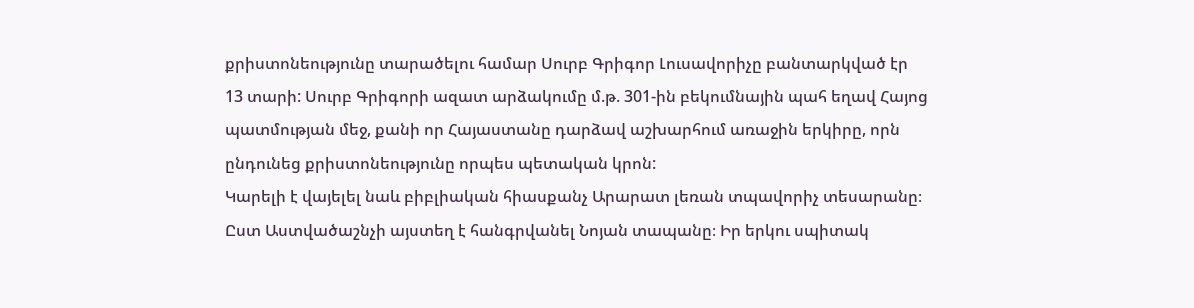քրիստոնեությունը տարածելու համար Սուրբ Գրիգոր Լուսավորիչը բանտարկված էր 13 տարի: Սուրբ Գրիգորի ազատ արձակումը մ.թ. 301-ին բեկումնային պահ եղավ Հայոց պատմության մեջ, քանի որ Հայաստանը դարձավ աշխարհում առաջին երկիրը, որն ընդունեց քրիստոնեությունը որպես պետական կրոն:
Կարելի է վայելել նաև բիբլիական հիասքանչ Արարատ լեռան տպավորիչ տեսարանը։ Ըստ Աստվածաշնչի այստեղ է հանգրվանել Նոյան տապանը։ Իր երկու սպիտակ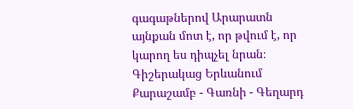գագաթներով Արարատն այնքան մոտ է, որ թվում է, որ կարող ես դիպչել նրան։
Գիշերակաց Երևանում
Քարաշամբ - Գառնի - Գեղարդ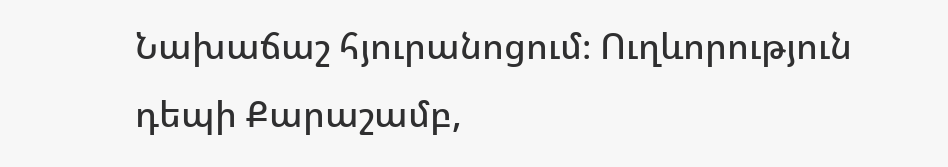Նախաճաշ հյուրանոցում։ Ուղևորություն դեպի Քարաշամբ,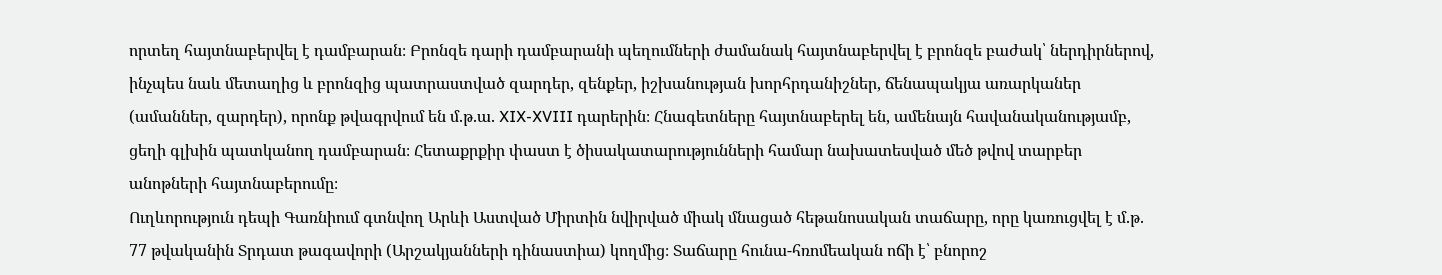որտեղ հայտնաբերվել է դամբարան։ Բրոնզե դարի դամբարանի պեղումների ժամանակ հայտնաբերվել է բրոնզե բաժակ՝ ներդիրներով, ինչպես նաև մետաղից և բրոնզից պատրաստված զարդեր, զենքեր, իշխանության խորհրդանիշներ, ճենապակյա առարկաներ (ամաններ, զարդեր), որոնք թվագրվում են մ.թ.ա. XIX-XVIII դարերին։ Հնագետները հայտնաբերել են, ամենայն հավանականությամբ, ցեղի գլխին պատկանող դամբարան։ Հետաքրքիր փաստ է ծիսակատարությունների համար նախատեսված մեծ թվով տարբեր անոթների հայտնաբերումը։
Ուղևորություն դեպի Գառնիում գտնվող Արևի Աստված Միրտին նվիրված միակ մնացած հեթանոսական տաճարը, որը կառուցվել է մ.թ. 77 թվականին Տրդատ թագավորի (Արշակյանների դինաստիա) կողմից։ Տաճարը հունա-հռոմեական ոճի է՝ բնորոշ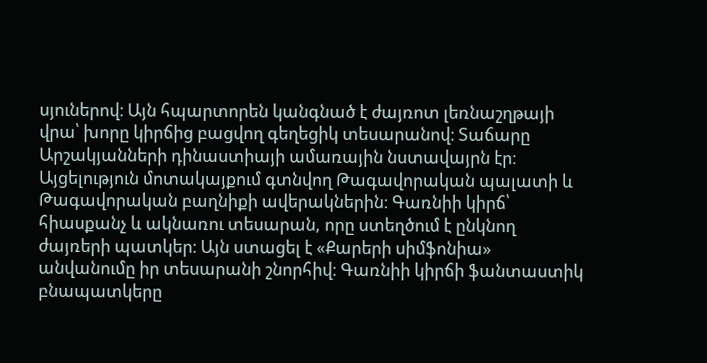սյուներով։ Այն հպարտորեն կանգնած է ժայռոտ լեռնաշղթայի վրա՝ խորը կիրճից բացվող գեղեցիկ տեսարանով։ Տաճարը Արշակյանների դինաստիայի ամառային նստավայրն էր։ Այցելություն մոտակայքում գտնվող Թագավորական պալատի և Թագավորական բաղնիքի ավերակներին։ Գառնիի կիրճ՝ հիասքանչ և ակնառու տեսարան, որը ստեղծում է ընկնող ժայռերի պատկեր։ Այն ստացել է «Քարերի սիմֆոնիա» անվանումը իր տեսարանի շնորհիվ։ Գառնիի կիրճի ֆանտաստիկ բնապատկերը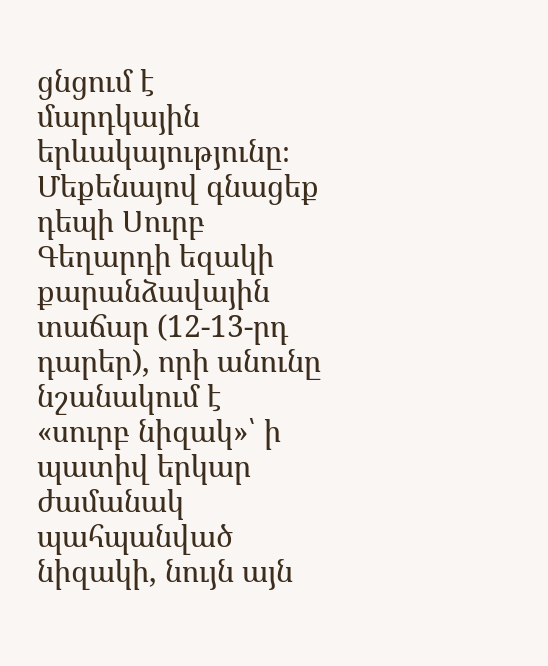ցնցում է մարդկային երևակայությունը։ Մեքենայով գնացեք դեպի Սուրբ Գեղարդի եզակի քարանձավային տաճար (12-13-րդ դարեր), որի անունը նշանակում է «սուրբ նիզակ»՝ ի պատիվ երկար ժամանակ պահպանված նիզակի, նույն այն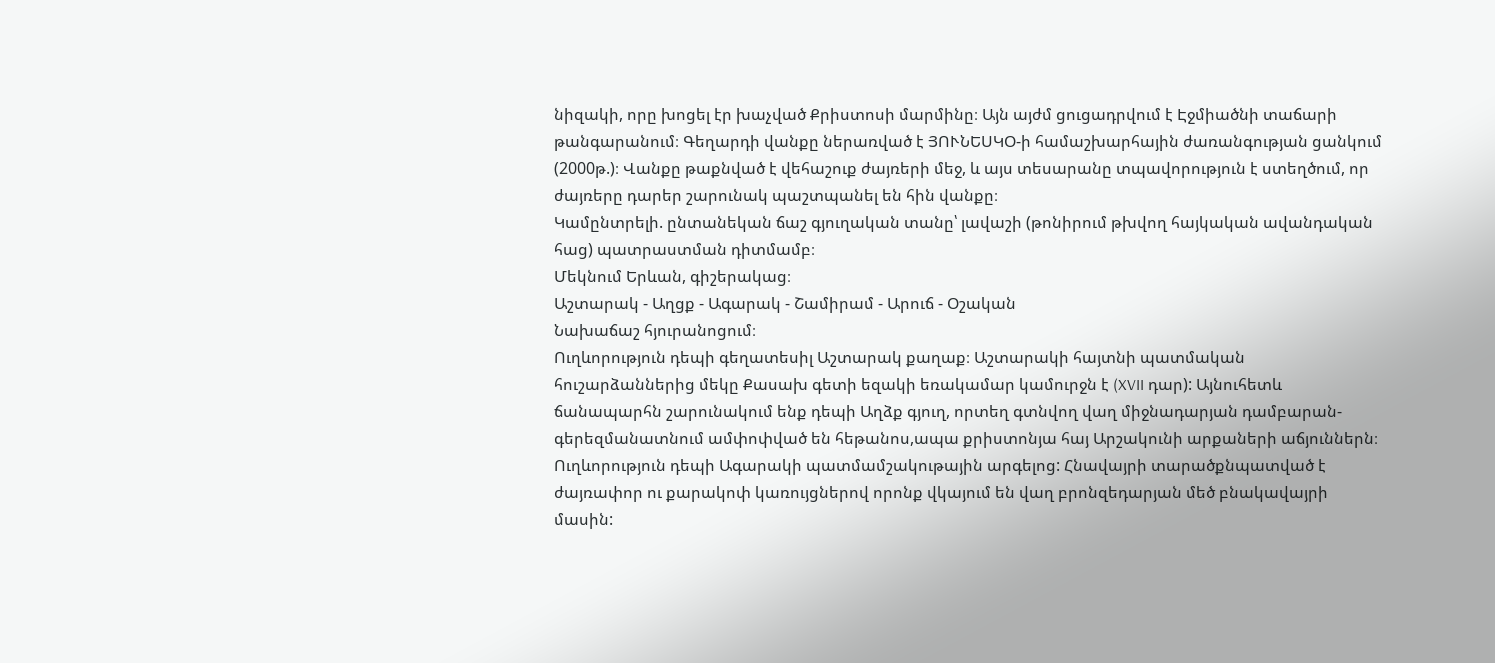նիզակի, որը խոցել էր խաչված Քրիստոսի մարմինը։ Այն այժմ ցուցադրվում է Էջմիածնի տաճարի թանգարանում։ Գեղարդի վանքը ներառված է ՅՈՒՆԵՍԿՕ-ի համաշխարհային ժառանգության ցանկում (2000թ.)։ Վանքը թաքնված է վեհաշուք ժայռերի մեջ, և այս տեսարանը տպավորություն է ստեղծում, որ ժայռերը դարեր շարունակ պաշտպանել են հին վանքը։
Կամընտրելի. ընտանեկան ճաշ գյուղական տանը՝ լավաշի (թոնիրում թխվող հայկական ավանդական հաց) պատրաստման դիտմամբ։
Մեկնում Երևան, գիշերակաց։
Աշտարակ - Աղցք - Ագարակ - Շամիրամ - Արուճ - Օշական
Նախաճաշ հյուրանոցում։
Ուղևորություն դեպի գեղատեսիլ Աշտարակ քաղաք։ Աշտարակի հայտնի պատմական հուշարձաններից մեկը Քասախ գետի եզակի եռակամար կամուրջն է (XVII դար): Այնուհետև ճանապարհն շարունակում ենք դեպի Աղձք գյուղ, որտեղ գտնվող վաղ միջնադարյան դամբարան-գերեզմանատնում ամփոփված են հեթանոս,ապա քրիստոնյա հայ Արշակունի արքաների աճյուններն։
Ուղևորություն դեպի Ագարակի պատմամշակութային արգելոց: Հնավայրի տարածքնպատված է ժայռափոր ու քարակոփ կառույցներով որոնք վկայում են վաղ բրոնզեդարյան մեծ բնակավայրի մասին: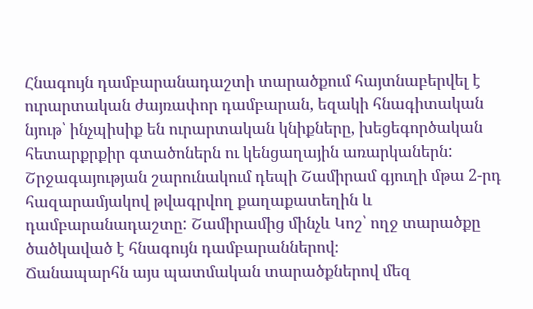Հնագույն դամբարանադաշտի տարածքում հայտնաբերվել է ուրարտական ժայռափոր դամբարան, եզակի հնագիտական նյութ՝ ինչպիսիք են ուրարտական կնիքները, խեցեգործական հետարքրքիր գտածոներն ու կենցաղային առարկաներն:
Շրջագայության շարունակում դեպի Շամիրամ գյուղի մթա 2-րդ հազարամյակով թվագրվող քաղաքատեղին և դամբարանադաշտը: Շամիրամից մինչև Կոշ՝ ողջ տարածքը ծածկաված է հնագույն դամբարաններով։
Ճանապարհն այս պատմական տարածքներով մեզ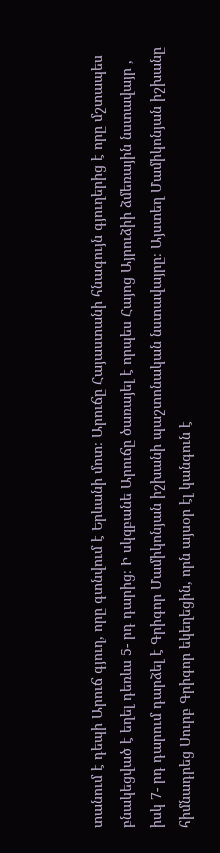տանում է դեպի Արուճ գյուղ, որը գտնվում է Երևանի մոտ։ Արուճը Հայաստանի հնագույն գյուղերից է որը մշտապես բնակեցված է եղել դեռևս 5- րդ դարից։ Ի սկզբանե Արուճը ծառայել է որպես Հայոց Այրուձիի ձմեռային նստավայր , իսկ 7- րդ դարում դարձել է Գրիգոր Մամիկոնյան իշխանի պաշտոնական նստավայրը։ Այստեղ Մամիկոնյան իշխանը հիմնադրեց Սուրբ Գրիգոր եկեղեցին, որն այսօր էլ կանգուն է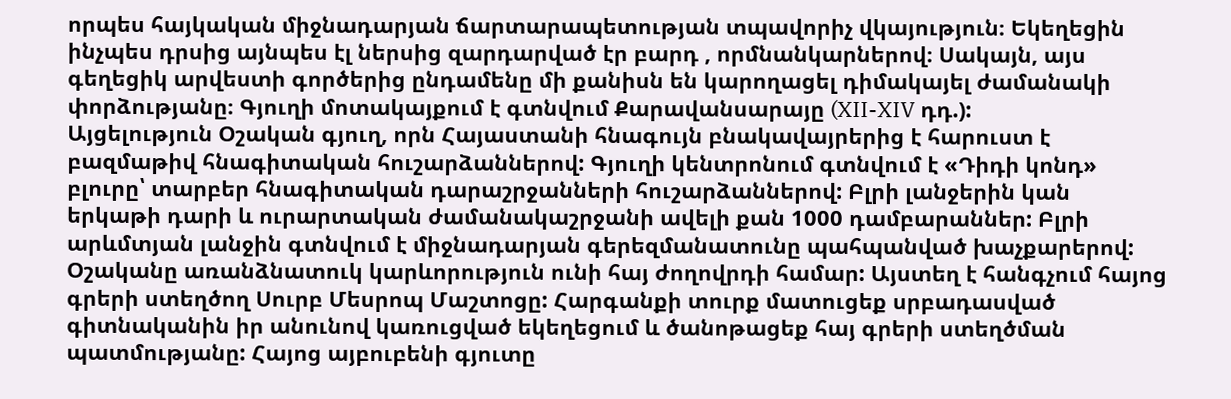որպես հայկական միջնադարյան ճարտարապետության տպավորիչ վկայություն։ Եկեղեցին ինչպես դրսից այնպես էլ ներսից զարդարված էր բարդ , որմնանկարներով։ Սակայն, այս գեղեցիկ արվեստի գործերից ընդամենը մի քանիսն են կարողացել դիմակայել ժամանակի փորձությանը։ Գյուղի մոտակայքում է գտնվում Քարավանսարայը (XII-XIV դդ.):
Այցելություն Օշական գյուղ, որն Հայաստանի հնագույն բնակավայրերից է հարուստ է բազմաթիվ հնագիտական հուշարձաններով: Գյուղի կենտրոնում գտնվում է «Դիդի կոնդ» բլուրը՝ տարբեր հնագիտական դարաշրջանների հուշարձաններով: Բլրի լանջերին կան երկաթի դարի և ուրարտական ժամանակաշրջանի ավելի քան 1000 դամբարաններ: Բլրի արևմտյան լանջին գտնվում է միջնադարյան գերեզմանատունը պահպանված խաչքարերով:
Օշականը առանձնատուկ կարևորություն ունի հայ ժողովրդի համար: Այստեղ է հանգչում հայոց գրերի ստեղծող Սուրբ Մեսրոպ Մաշտոցը: Հարգանքի տուրք մատուցեք սրբադասված գիտնականին իր անունով կառուցված եկեղեցում և ծանոթացեք հայ գրերի ստեղծման պատմությանը: Հայոց այբուբենի գյուտը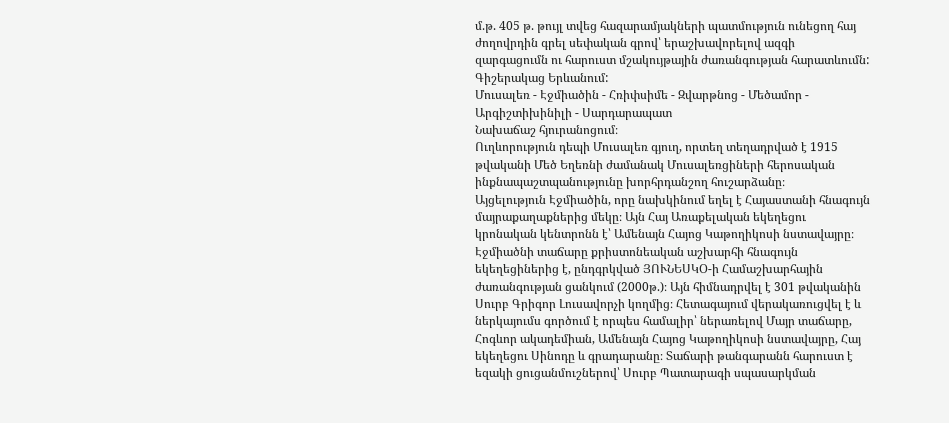մ.թ. 405 թ. թույլ տվեց հազարամյակների պատմություն ունեցող հայ ժողովրդին գրել սեփական գրով՝ երաշխավորելով ազգի զարգացումն ու հարուստ մշակույթային ժառանգության հարատևումն:
Գիշերակաց Երևանում:
Մուսալեռ - Էջմիածին - Հռիփսիմե - Զվարթնոց - Մեծամոր - Արգիշտիխինիլի - Սարդարապատ
Նախաճաշ հյուրանոցում։
Ուղևորություն դեպի Մուսալեռ գյուղ, որտեղ տեղադրված է 1915 թվականի Մեծ Եղեռնի ժամանակ Մուսալեռցիների հերոսական ինքնապաշտպանությունը խորհրդանշող հուշարձանը։
Այցելություն Էջմիածին, որը նախկինում եղել է Հայաստանի հնագույն մայրաքաղաքներից մեկը։ Այն Հայ Առաքելական եկեղեցու կրոնական կենտրոնն է՝ Ամենայն Հայոց Կաթողիկոսի նստավայրը։ Էջմիածնի տաճարը քրիստոնեական աշխարհի հնագույն եկեղեցիներից է, ընդգրկված ՅՈՒՆԵՍԿՕ-ի Համաշխարհային ժառանգության ցանկում (2000թ.)։ Այն հիմնադրվել է 301 թվականին Սուրբ Գրիգոր Լուսավորչի կողմից։ Հետագայում վերակառուցվել է և ներկայումս գործում է որպես համալիր՝ ներառելով Մայր տաճարը, Հոգևոր ակադեմիան, Ամենայն Հայոց Կաթողիկոսի նստավայրը, Հայ եկեղեցու Սինոդը և գրադարանը։ Տաճարի թանգարանն հարուստ է եզակի ցուցանմուշներով՝ Սուրբ Պատարագի սպասարկման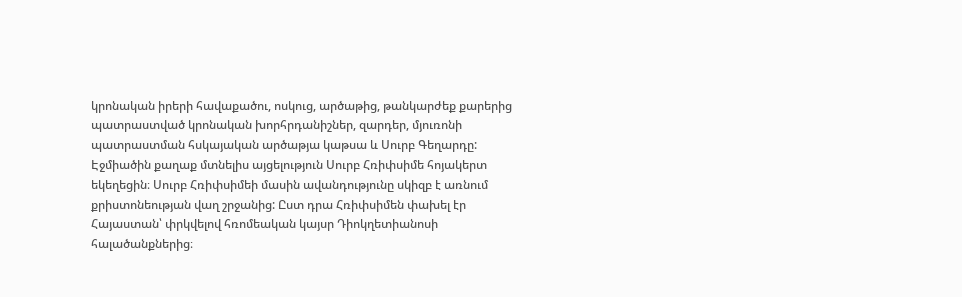կրոնական իրերի հավաքածու, ոսկուց, արծաթից, թանկարժեք քարերից պատրաստված կրոնական խորհրդանիշներ, զարդեր, մյուռոնի պատրաստման հսկայական արծաթյա կաթսա և Սուրբ Գեղարդը:
Էջմիածին քաղաք մտնելիս այցելություն Սուրբ Հռիփսիմե հոյակերտ եկեղեցին։ Սուրբ Հռիփսիմեի մասին ավանդությունը սկիզբ է առնում քրիստոնեության վաղ շրջանից: Ըստ դրա Հռիփսիմեն փախել էր Հայաստան՝ փրկվելով հռոմեական կայսր Դիոկղետիանոսի հալածանքներից։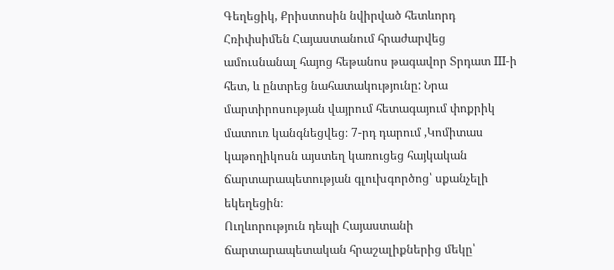Գեղեցիկ, Քրիստոսին նվիրված հետևորդ Հռիփսիմեն Հայաստանում հրաժարվեց ամուսնանալ հայոց հեթանոս թագավոր Տրդատ III-ի հետ, և ընտրեց նահատակությունը: Նրա մարտիրոսության վայրում հետագայում փոքրիկ մատուռ կանգնեցվեց։ 7-րդ դարում ,Կոմիտաս կաթողիկոսն այստեղ կառուցեց հայկական ճարտարապետության գլուխգործոց՝ սքանչելի եկեղեցին։
Ուղևորություն դեպի Հայաստանի ճարտարապետական հրաշալիքներից մեկը՝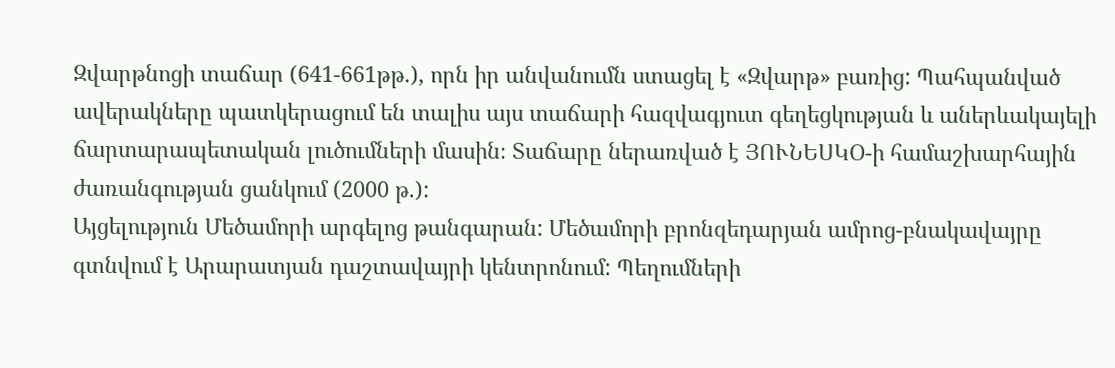Զվարթնոցի տաճար (641-661թթ.), որն իր անվանումն ստացել է «Զվարթ» բառից: Պահպանված ավերակները պատկերացում են տալիս այս տաճարի հազվագյուտ գեղեցկության և աներևակայելի ճարտարապետական լուծումների մասին։ Տաճարը ներառված է ՅՈՒՆԵՍԿՕ-ի համաշխարհային ժառանգության ցանկում (2000 թ.):
Այցելություն Մեծամորի արգելոց թանգարան: Մեծամորի բրոնզեդարյան ամրոց-բնակավայրը գտնվում է Արարատյան դաշտավայրի կենտրոնում: Պեղումների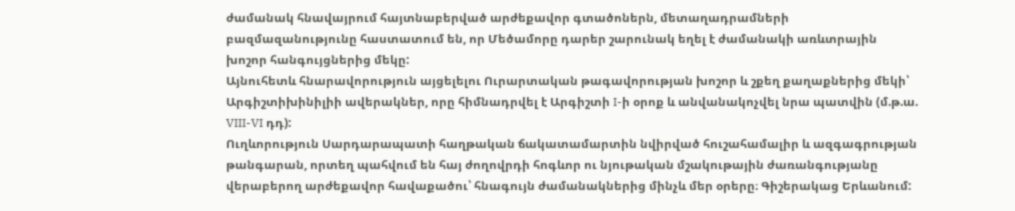ժամանակ հնավայրում հայտնաբերված արժեքավոր գտածոներն, մետաղադրամների բազմազանությունը հաստատում են, որ Մեծամորը դարեր շարունակ եղել է ժամանակի առևտրային խոշոր հանգույցներից մեկը:
Այնուհետև հնարավորություն այցելելու Ուրարտական թագավորության խոշոր և շքեղ քաղաքներից մեկի՝ Արգիշտիխինիլիի ավերակներ, որը հիմնադրվել է Արգիշտի I-ի օրոք և անվանակոչվել նրա պատվին (մ.թ.ա. VIII-VI դդ):
Ուղևորություն Սարդարապատի հաղթական ճակատամարտին նվիրված հուշահամալիր և ազգագրության թանգարան, որտեղ պահվում են հայ ժողովրդի հոգևոր ու նյութական մշակութային ժառանգությանը վերաբերող արժեքավոր հավաքածու՝ հնագույն ժամանակներից մինչև մեր օրերը։ Գիշերակաց Երևանում: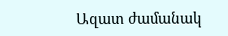Ազատ ժամանակ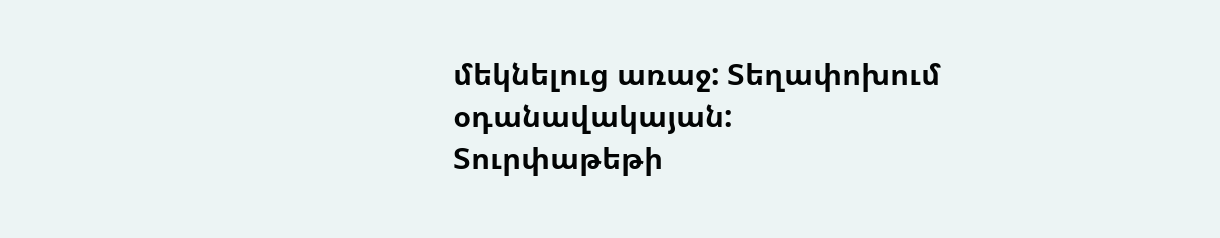մեկնելուց առաջ: Տեղափոխում օդանավակայան:
Տուրփաթեթի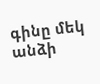գինը մեկ անձի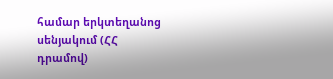համար երկտեղանոց սենյակում (ՀՀ դրամով)